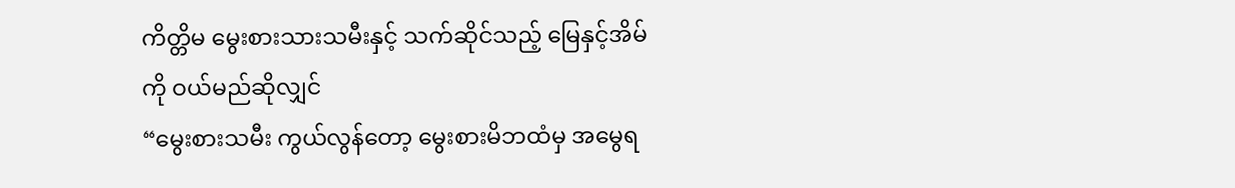ကိတ္တိမ မွေးစားသားသမီးနှင့် သက်ဆိုင်သည့် မြေနှင့်အိမ်ကို ဝယ်မည်ဆိုလျှင်
“မွေးစားသမီး ကွယ်လွန်တော့ မွေးစားမိဘထံမှ အမွေရ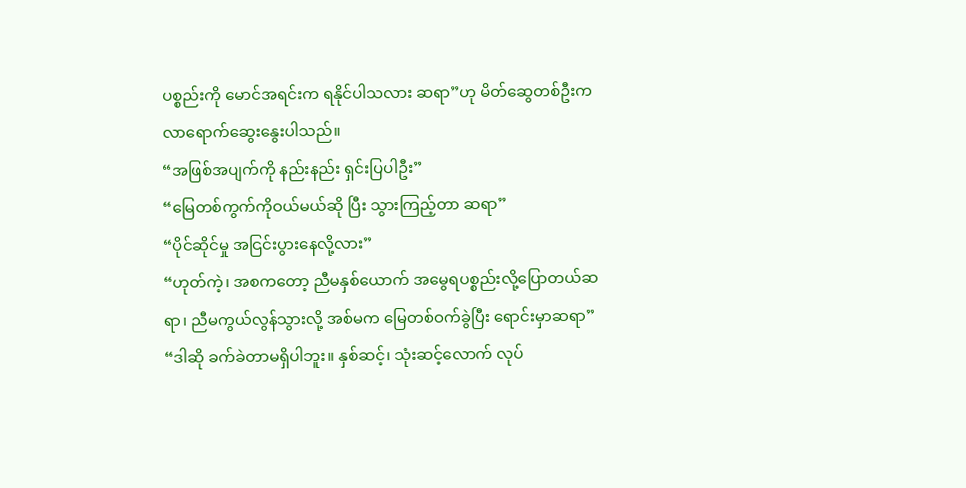ပစ္စည်းကို မောင်အရင်းက ရနိုင်ပါသလား ဆရာ”ဟု မိတ်ဆွေတစ်ဦးက လာရောက်ဆွေးနွေးပါသည်။
“အဖြစ်အပျက်ကို နည်းနည်း ရှင်းပြပါဦး”
“မြေတစ်ကွက်ကိုဝယ်မယ်ဆို ပြီး သွားကြည့်တာ ဆရာ”
“ပိုင်ဆိုင်မှု အငြင်းပွားနေလို့လား”
“ဟုတ်ကဲ့၊ အစကတော့ ညီမနှစ်ယောက် အမွေရပစ္စည်းလို့ပြောတယ်ဆရာ၊ ညီမကွယ်လွန်သွားလို့ အစ်မက မြေတစ်ဝက်ခွဲပြီး ရောင်းမှာဆရာ”
“ဒါဆို ခက်ခဲတာမရှိပါဘူး။ နှစ်ဆင့်၊ သုံးဆင့်လောက် လုပ်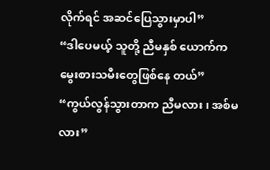လိုက်ရင် အဆင်ပြေသွားမှာပါ”
“ဒါပေမယ့် သူတို့ ညီမနှစ် ယောက်က မွေးစားသမီးတွေဖြစ်နေ တယ်”
“ကွယ်လွန်သွားတာက ညီမလား၊ အစ်မလား”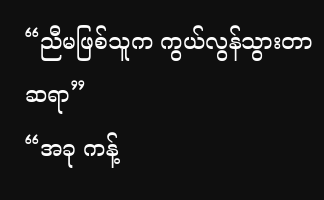“ညီမဖြစ်သူက ကွယ်လွန်သွားတာ ဆရာ”
“အခု ကန့်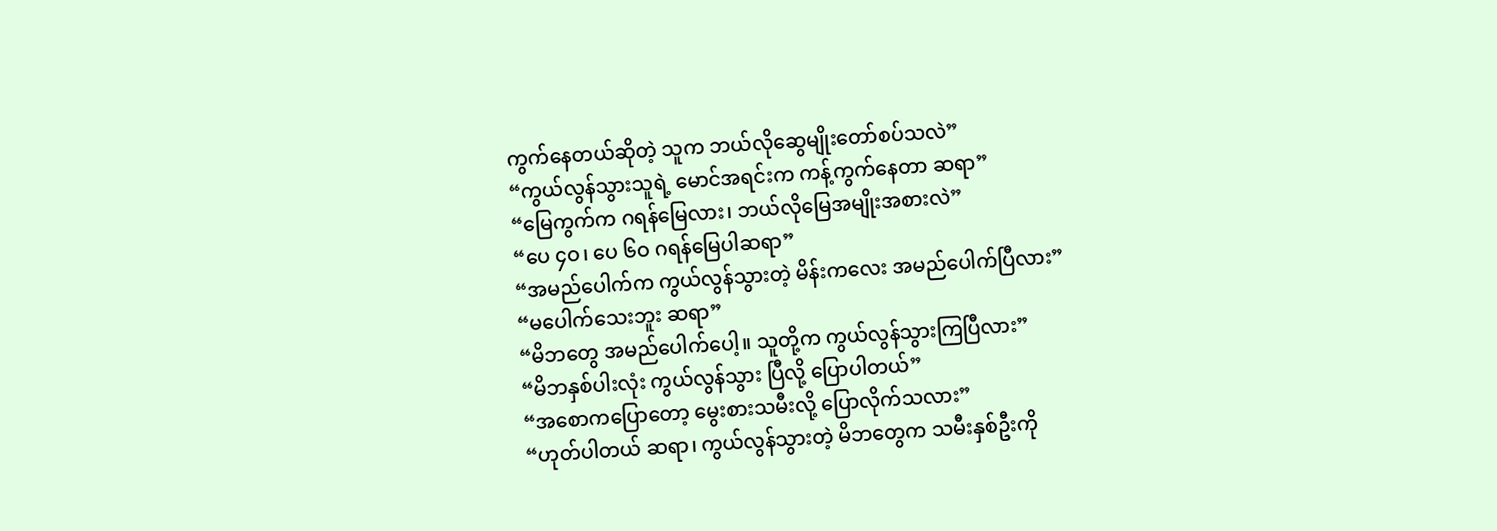ကွက်နေတယ်ဆိုတဲ့ သူက ဘယ်လိုဆွေမျိုးတော်စပ်သလဲ”
“ကွယ်လွန်သွားသူရဲ့ မောင်အရင်းက ကန့်ကွက်နေတာ ဆရာ”
“မြေကွက်က ဂရန်မြေလား၊ ဘယ်လိုမြေအမျိုးအစားလဲ”
“ပေ ၄ဝ၊ ပေ ၆ဝ ဂရန်မြေပါဆရာ”
“အမည်ပေါက်က ကွယ်လွန်သွားတဲ့ မိန်းကလေး အမည်ပေါက်ပြီလား”
“မပေါက်သေးဘူး ဆရာ”
“မိဘတွေ အမည်ပေါက်ပေါ့။ သူတို့က ကွယ်လွန်သွားကြပြီလား”
“မိဘနှစ်ပါးလုံး ကွယ်လွန်သွား ပြီလို့ ပြောပါတယ်”
“အစောကပြောတော့ မွေးစားသမီးလို့ ပြောလိုက်သလား”
“ဟုတ်ပါတယ် ဆရာ၊ ကွယ်လွန်သွားတဲ့ မိဘတွေက သမီးနှစ်ဦးကို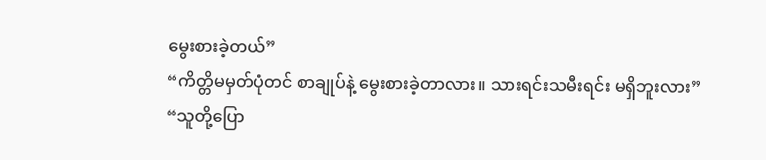မွေးစားခဲ့တယ်”
“ကိတ္တိမမှတ်ပုံတင် စာချုပ်နဲ့ မွေးစားခဲ့တာလား။ သားရင်းသမီးရင်း မရှိဘူးလား”
“သူတို့ပြော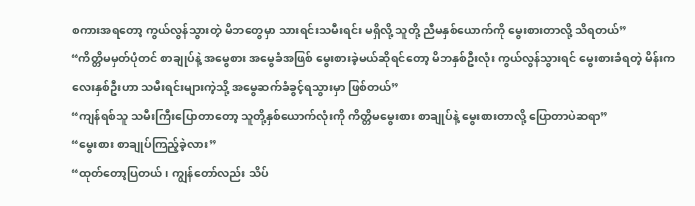စကားအရတော့ ကွယ်လွန်သွားတဲ့ မိဘတွေမှာ သားရင်းသမီးရင်း မရှိလို့ သူတို့ ညီမနှစ်ယောက်ကို မွေးစားတာလို့ သိရတယ်”
“ကိတ္တိမမှတ်ပုံတင် စာချုပ်နဲ့ အမွေစား အမွေခံအဖြစ် မွေးစားခဲ့မယ်ဆိုရင်တော့ မိဘနှစ်ဦးလုံး ကွယ်လွန်သွားရင် မွေးစားခံရတဲ့ မိန်းကလေးနှစ်ဦးဟာ သမီးရင်းများကဲ့သို့ အမွေဆက်ခံခွင့်ရသွားမှာ ဖြစ်တယ်”
“ကျန်ရစ်သူ သမီးကြီးပြောတာတော့ သူတို့နှစ်ယောက်လုံးကို ကိတ္တိမမွေးစား စာချုပ်နဲ့ မွေးစားတာလို့ ပြောတာပဲဆရာ”
“မွေးစား စာချုပ်ကြည့်ခဲ့လား”
“ထုတ်တော့ပြတယ်၊ ကျွန်တော်လည်း သိပ်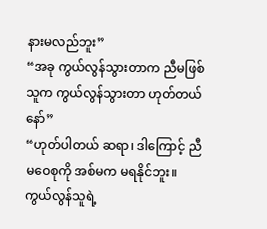နားမလည်ဘူး”
“အခု ကွယ်လွန်သွားတာက ညီမဖြစ်သူက ကွယ်လွန်သွားတာ ဟုတ်တယ်နော်”
“ဟုတ်ပါတယ် ဆရာ၊ ဒါကြောင့် ညီမဝေစုကို အစ်မက မရနိုင်ဘူး။ ကွယ်လွန်သူရဲ့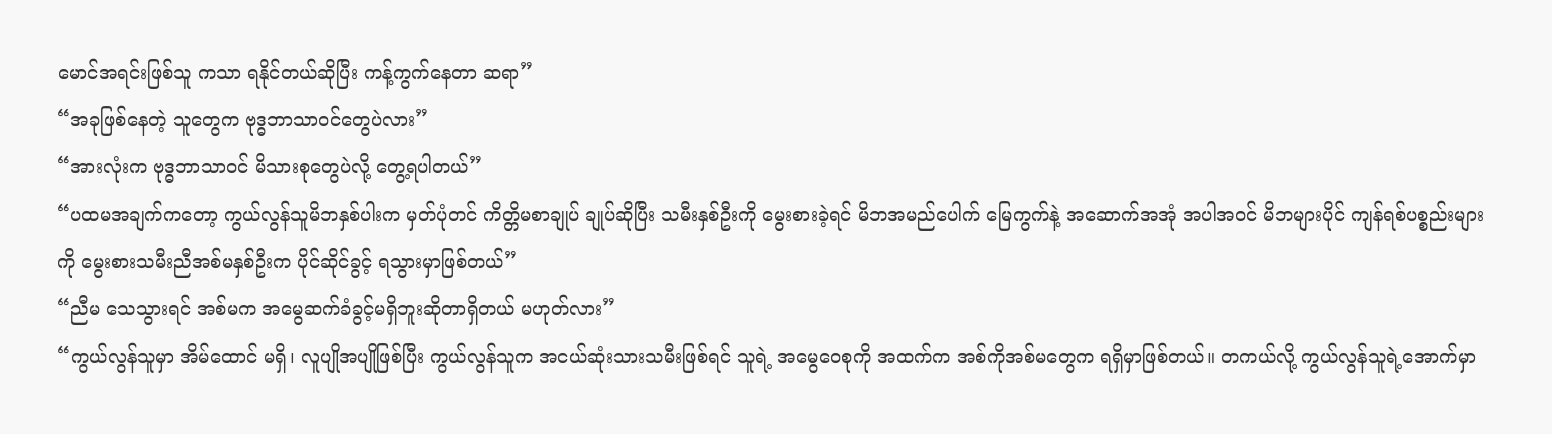မောင်အရင်းဖြစ်သူ ကသာ ရနိုင်တယ်ဆိုပြီး ကန့်ကွက်နေတာ ဆရာ”
“အခုဖြစ်နေတဲ့ သူတွေက ဗုဒ္ဓဘာသာဝင်တွေပဲလား”
“အားလုံးက ဗုဒ္ဓဘာသာဝင် မိသားစုတွေပဲလို့ တွေ့ရပါတယ်”
“ပထမအချက်ကတော့ ကွယ်လွန်သူမိဘနှစ်ပါးက မှတ်ပုံတင် ကိတ္တိမစာချုပ် ချုပ်ဆိုပြီး သမီးနှစ်ဦးကို မွေးစားခဲ့ရင် မိဘအမည်ပေါက် မြေကွက်နဲ့ အဆောက်အအုံ အပါအဝင် မိဘများပိုင် ကျန်ရစ်ပစ္စည်းများကို မွေးစားသမီးညီအစ်မနှစ်ဦးက ပိုင်ဆိုင်ခွင့် ရသွားမှာဖြစ်တယ်”
“ညီမ သေသွားရင် အစ်မက အမွေဆက်ခံခွင့်မရှိဘူးဆိုတာရှိတယ် မဟုတ်လား”
“ကွယ်လွန်သူမှာ အိမ်ထောင် မရှိ၊ လူပျိုအပျိုဖြစ်ပြီး ကွယ်လွန်သူက အငယ်ဆုံးသားသမီးဖြစ်ရင် သူရဲ့ အမွေဝေစုကို အထက်က အစ်ကိုအစ်မတွေက ရရှိမှာဖြစ်တယ်။ တကယ်လို့ ကွယ်လွန်သူရဲ့အောက်မှာ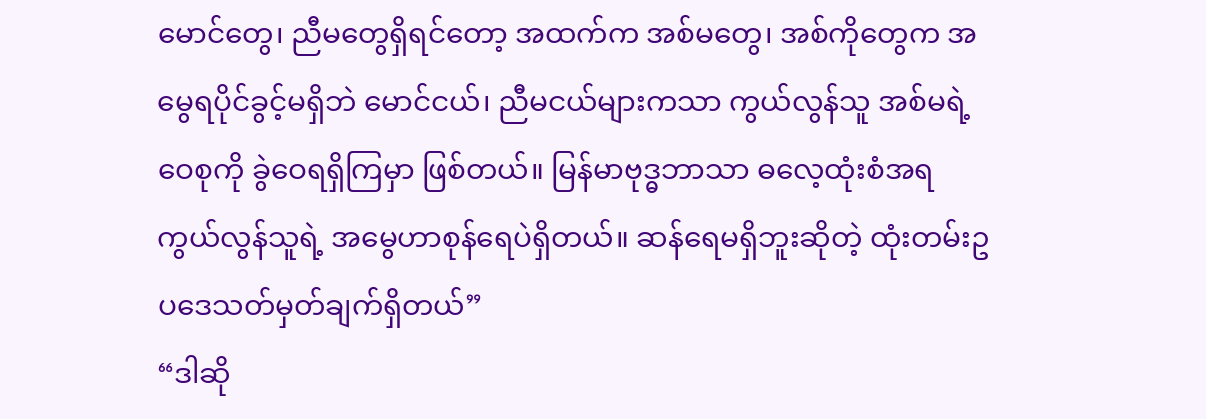မောင်တွေ၊ ညီမတွေရှိရင်တော့ အထက်က အစ်မတွေ၊ အစ်ကိုတွေက အမွေရပိုင်ခွင့်မရှိဘဲ မောင်ငယ်၊ ညီမငယ်များကသာ ကွယ်လွန်သူ အစ်မရဲ့ဝေစုကို ခွဲဝေရရှိကြမှာ ဖြစ်တယ်။ မြန်မာဗုဒ္ဓဘာသာ ဓလေ့ထုံးစံအရ ကွယ်လွန်သူရဲ့ အမွေဟာစုန်ရေပဲရှိတယ်။ ဆန်ရေမရှိဘူးဆိုတဲ့ ထုံးတမ်းဥပဒေသတ်မှတ်ချက်ရှိတယ်”
“ဒါဆို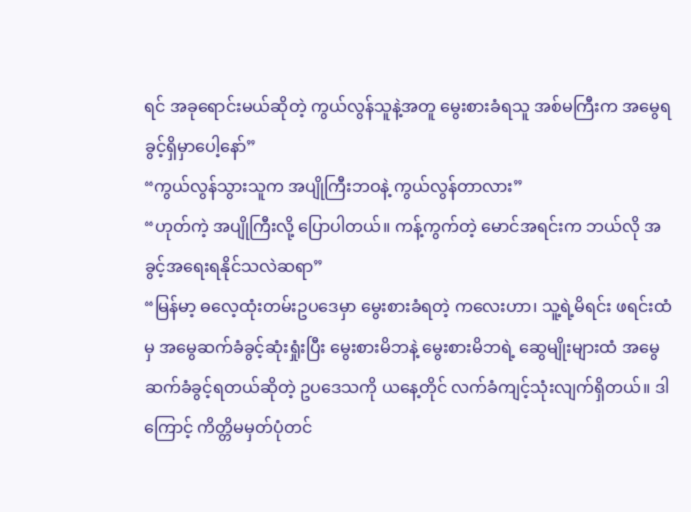ရင် အခုရောင်းမယ်ဆိုတဲ့ ကွယ်လွန်သူနဲ့အတူ မွေးစားခံရသူ အစ်မကြီးက အမွေရခွင့်ရှိမှာပေါ့နော်”
“ကွယ်လွန်သွားသူက အပျိုကြီးဘဝနဲ့ ကွယ်လွန်တာလား”
“ဟုတ်ကဲ့ အပျိုကြီးလို့ ပြောပါတယ်။ ကန့်ကွက်တဲ့ မောင်အရင်းက ဘယ်လို အခွင့်အရေးရနိုင်သလဲဆရာ”
“မြန်မာ့ ဓလေ့ထုံးတမ်းဥပဒေမှာ မွေးစားခံရတဲ့ ကလေးဟာ၊ သူ့ရဲ့မိရင်း ဖရင်းထံမှ အမွေဆက်ခံခွင့်ဆုံးရှုံးပြီး မွေးစားမိဘနဲ့ မွေးစားမိဘရဲ့ ဆွေမျိုးများထံ အမွေဆက်ခံခွင့်ရတယ်ဆိုတဲ့ ဥပဒေသကို ယနေ့တိုင် လက်ခံကျင့်သုံးလျက်ရှိတယ်။ ဒါ ကြောင့် ကိတ္တိမမှတ်ပုံတင်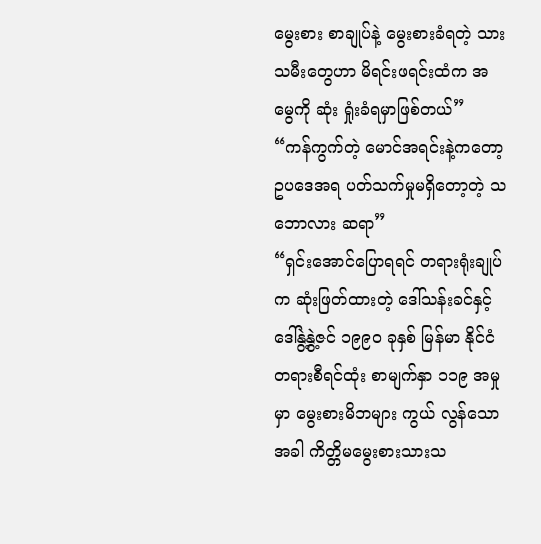မွေးစား စာချုပ်နဲ့ မွေးစားခံရတဲ့ သားသမီးတွေဟာ မိရင်းဖရင်းထံက အမွေကို ဆုံး ရှုံးခံရမှာဖြစ်တယ်”
“ကန်ကွက်တဲ့ မောင်အရင်းနဲ့ကတော့ ဥပဒေအရ ပတ်သက်မှုမရှိတော့တဲ့ သဘောလား ဆရာ”
“ရှင်းအောင်ပြောရရင် တရားရုံးချုပ်က ဆုံးဖြတ်ထားတဲ့ ဒေါ်သန်းခင်နှင့် ဒေါ်နွဲ့နွဲ့ဇင် ၁၉၉ဝ ခုနှစ် မြန်မာ နိုင်ငံ တရားစီရင်ထုံး စာမျက်နှာ ၁၁၉ အမှုမှာ မွေးစားမိဘများ ကွယ် လွန်သောအခါ ကိတ္တိမမွေးစားသားသ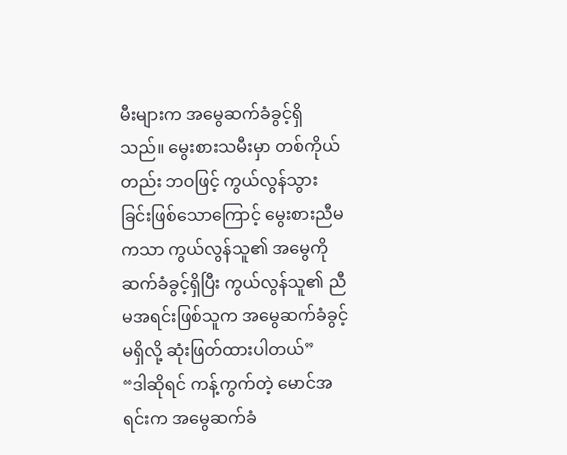မီးများက အမွေဆက်ခံခွင့်ရှိသည်။ မွေးစားသမီးမှာ တစ်ကိုယ်တည်း ဘဝဖြင့် ကွယ်လွန်သွားခြင်းဖြစ်သောကြောင့် မွေးစားညီမကသာ ကွယ်လွန်သူ၏ အမွေကိုဆက်ခံခွင့်ရှိပြီး ကွယ်လွန်သူ၏ ညီမအရင်းဖြစ်သူက အမွေဆက်ခံခွင့်မရှိလို့ ဆုံးဖြတ်ထားပါတယ်”
“ဒါဆိုရင် ကန့်ကွက်တဲ့ မောင်အရင်းက အမွေဆက်ခံ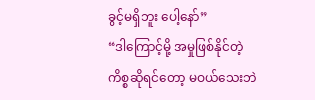ခွင့်မရှိဘူး ပေါ့နော်”
“ဒါကြောင့်မို့ အမှုဖြစ်နိုင်တဲ့ ကိစ္စဆိုရင်တော့ မဝယ်သေးဘဲ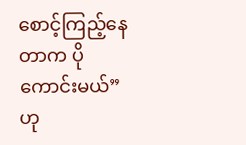စောင့်ကြည့်နေတာက ပိုကောင်းမယ်”ဟု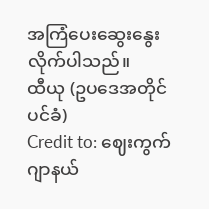အကြံပေးဆွေးနွေးလိုက်ပါသည်။
ထီယု (ဥပဒေအတိုင်ပင်ခံ)
Credit to: ဈေးကွက်ဂျာနယ်